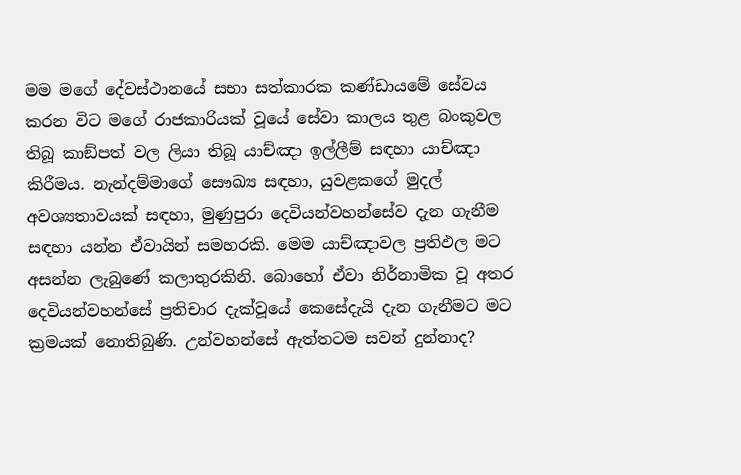මම මගේ දේවස්ථානයේ සභා සත්කාරක කණ්ඩායමේ සේවය කරන විට මගේ රාජකාරියක් වූයේ සේවා කාලය තුළ බංකුවල තිබූ කාඞ්පත් වල ලියා තිබූ යාච්ඤා ඉල්ලීම් සඳහා යාච්ඤා කිරීමය. නැන්දම්මාගේ සෞඛ්‍ය සඳහා, යුවළකගේ මුදල් අවශ්‍යතාවයක් සඳහා, මුණුපුරා දෙවියන්වහන්සේව දැන ගැනීම සඳහා යන්න ඒවායින් සමහරකි. මෙම යාච්ඤාවල ප්‍රතිඵල මට අසන්න ලැබුණේ කලාතුරකිනි. බොහෝ ඒවා නිර්නාමික වූ අතර දෙවියන්වහන්සේ ප්‍රතිචාර දැක්වූයේ කෙසේදැයි දැන ගැනීමට මට ක්‍රමයක් නොතිබුණි. උන්වහන්සේ ඇත්තටම සවන් දුන්නාද?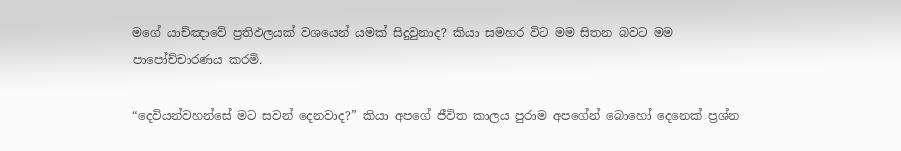මගේ යාච්ඤාවේ ප්‍රතිඵලයක් වශයෙන් යමක් සිදුවුනාද? කියා සමහර විට මම සිතන බවට මම පාපෝච්චාරණය කරමි.

“දෙවියන්වහන්සේ මට සවන් දෙනවාද?” කියා අපගේ ජීවිත කාලය පුරාම අපගේන් බොහෝ දෙනෙක් ප්‍රශ්න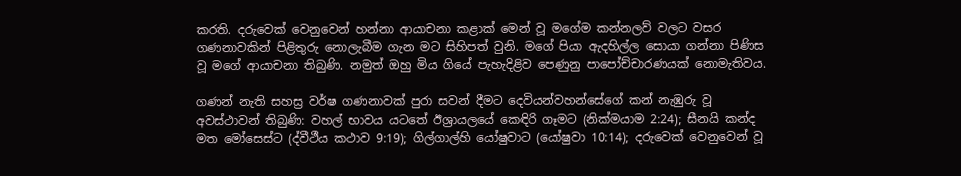කරති. දරුවෙක් වෙනුවෙන් හන්නා ආයාචනා කළාක් මෙන් වූ මගේම කන්නලව් වලට වසර ගණනාවකින් පිළිතුරු නොලැබීම ගැන මට සිහිපත් වුනි. මගේ පියා ඇදහිල්ල සොයා ගන්නා පිණිස වූ මගේ ආයාචනා තිබුණි. නමුත් ඔහු මිය ගියේ පැහැදිළිව පෙණුනු පාපෝච්චාරණයක් නොමැතිවය.

ගණන් නැති සහස්‍ර වර්ෂ ගණනාවක් පුරා සවන් දීමට දෙවියන්වහන්සේගේ කන් නැඹුරු වූ අවස්ථාවන් තිබුණි: වහල් භාවය යටතේ ඊශ්‍රායලයේ කෙඳිරි ගෑමට (නික්මයාම 2:24); සීනයි කන්ද මත මෝසෙස්ට (ද්වීථීය කථාව 9:19); ගිල්ගාල්හි යෝෂුවාට (යෝෂුවා 10:14); දරුවෙක් වෙනුවෙන් වූ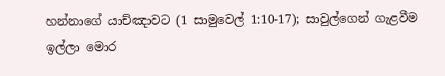හන්නාගේ යාච්ඤාවට (1 සාමුවෙල් 1:10-17); සාවුල්ගෙන් ගැළවීම ඉල්ලා මොර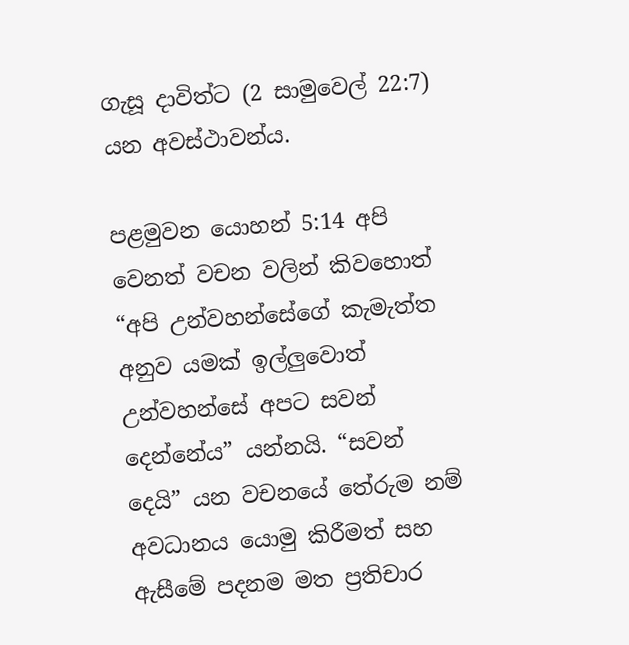ගැසූ දාවිත්ට (2 සාමුවෙල් 22:7) යන අවස්ථාවන්ය.

පළමුවන යොහන් 5:14 අපි වෙනත් වචන වලින් කිවහොත් “අපි උන්වහන්සේගේ කැමැත්ත අනුව යමක් ඉල්ලුවොත් උන්වහන්සේ අපට සවන් දෙන්නේය” යන්නයි. “සවන් දෙයි” යන වචනයේ තේරුම නම් අවධානය යොමු කිරීමත් සහ ඇසීමේ පදනම මත ප්‍රතිචාර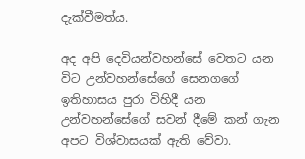දැක්වීමත්ය.

අද අපි දෙවියන්වහන්සේ වෙතට යන විට උන්වහන්සේගේ සෙනගගේ ඉතිහාසය පුරා විහිදී යන උන්වහන්සේගේ සවන් දීමේ කන් ගැන අපට විශ්වාසයක් ඇති වේවා.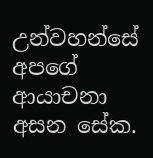උන්වහන්සේ අපගේ ආයාචනා අසන සේක.